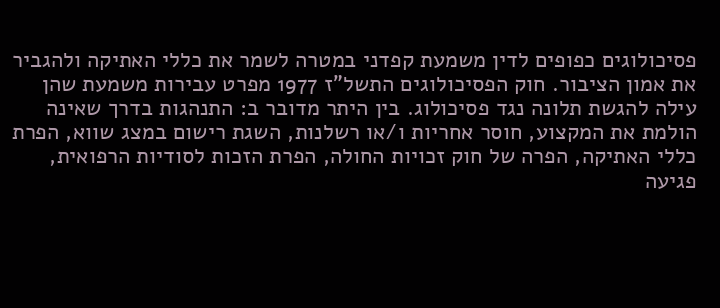פסיכולוגים כפופים לדין משמעת קפדני במטרה לשמר את כללי האתיקה ולהגביר את אמון הציבור. חוק הפסיכולוגים התשל"ז 1977 מפרט עבירות משמעת שהן עילה להגשת תלונה נגד פסיכולוג. בין היתר מדובר ב: התנהגות בדרך שאינה הולמת את המקצוע, חוסר אחריות ו/או רשלנות, השגת רישום במצג שווא, הפרת כללי האתיקה, הפרה של חוק זכויות החולה, הפרת הזכות לסודיות הרפואית, פגיעה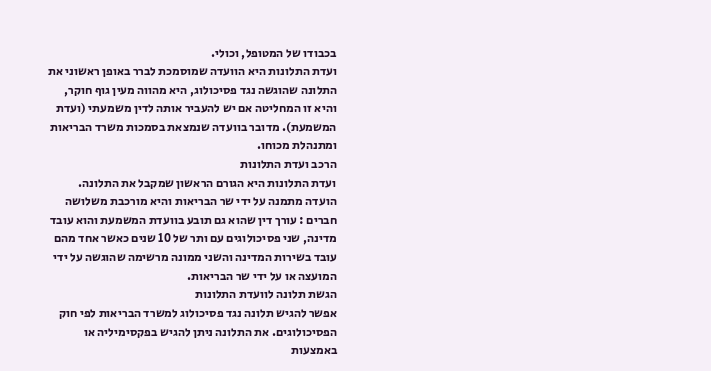בכבודו של המטופל, וכולי.
ועדת התלונות היא הוועדה שמוסמכת לברר באופן ראשוני את התלונה שהוגשה נגד פסיכולוג, היא מהווה מעין גוף חוקר, והיא זו המחליטה אם יש להעביר אותה לדין משמעתי (ועדת המשמעת). מדובר בוועדה שנמצאת בסמכות משרד הבריאות ומתנהלת מכוחו.
הרכב ועדת התלונות
ועדת התלונות היא הגורם הראשון שמקבל את התלונה. הועדה מתמנה על ידי שר הבריאות והיא מורכבת משלושה חברים : עורך דין שהוא גם תובע בוועדת המשמעת והוא עובד מדינה, שני פסיכולוגים עם ותר של 10 שנים כאשר אחד מהם עובד בשירות המדינה והשני ממונה מרשימה שהוגשה על ידי המועצה או על ידי שר הבריאות.
הגשת תלונה לוועדת התלונות
אפשר להגיש תלונה נגד פסיכולוג למשרד הבריאות לפי חוק הפסיכולוגים. את התלונה ניתן להגיש בפקסימיליה או באמצעות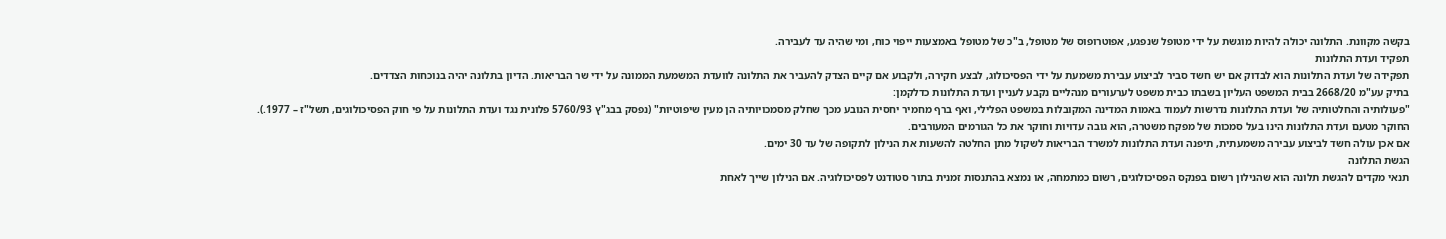בקשה מקוונת. התלונה יכולה להיות מוגשת על ידי מטופל שנפגע, אפוטרופוס של מטופל, ב"כ של מטופל באמצעות ייפוי כוח, ומי שהיה עד לעבירה.
תפקיד ועדת התלונות
תפקידה של ועדת התלונות הוא לבדוק אם יש חשד סביר לביצוע עבירת משמעת על ידי הפסיכולוג, לבצע חקירה, ולקבוע אם קיים הצדק להעביר את התלונה לוועדת המשמעת הממונה על ידי שר הבריאות. הדיון בתלונה יהיה בנוכחות הצדדים.
בתיק עע"מ 2668/20 בבית המשפט העליון בשבתו כבית משפט לערעורים מנהליים נקבע לעניין ועדת התלונות כדלקמן:
"פעולותיה והחלטותיה של ועדת התלונות נדרשות לעמוד באמות המדינה המקובלות במשפט הפלילי, ואף ברף מחמיר יחסית הנובע מכך שחלק מסמכויותיה הן מעין שיפוטיות" (נפסק בבג"ץ 5760/93 פלונית נגד ועדת התלונות על פי חוק הפסיכולוגים, תשל"ז – 1977.).
החוקר מטעם ועדת התלונות הינו בעל סמכות של מפקח משטרה, הוא גובה עדויות וחוקר את כל הגורמים המעורבים.
אם אכן עולה חשד לביצוע עבירה משמעתית, תיפנה ועדת התלונות למשרד הבריאות לשקול מתן החלטה להשעות את הנילון לתקופה של עד 30 ימים.
הגשת התלונה
תנאי מקדים להגשת תלונה הוא שהנילון רשום בפנקס הפסיכולוגים, רשום כמתמחה, או נמצא בהתנסות זמנית בתור סטודנט לפסיכולוגיה. אם הנילון שייך לאחת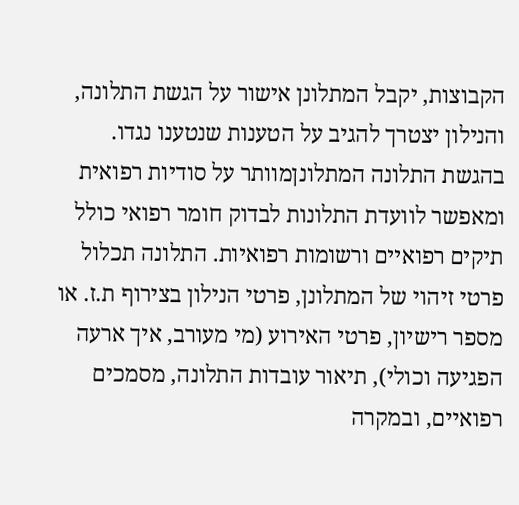הקבוצות, יקבל המתלונן אישור על הגשת התלונה, והנילון יצטרך להגיב על הטענות שנטענו נגדו.
בהגשת התלונה המתלונןמוותר על סודיות רפואית ומאפשר לוועדת התלונות לבדוק חומר רפואי כולל תיקים רפואיים ורשומות רפואיות. התלונה תכלול פרטי זיהוי של המתלונן, פרטי הנילון בצירוף ת.ז. או מספר רישיון, פרטי האירוע (מי מעורב, איך ארעה הפגיעה וכולי), תיאור עובדות התלונה, מסמכים רפואיים, ובמקרה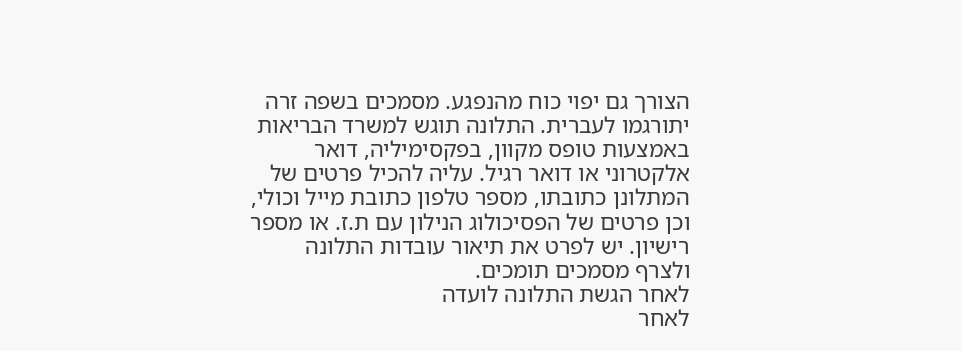הצורך גם יפוי כוח מהנפגע. מסמכים בשפה זרה יתורגמו לעברית. התלונה תוגש למשרד הבריאות באמצעות טופס מקוון, בפקסימיליה, דואר אלקטרוני או דואר רגיל. עליה להכיל פרטים של המתלונן כתובתו, מספר טלפון כתובת מייל וכולי, וכן פרטים של הפסיכולוג הנילון עם ת.ז. או מספר רישיון. יש לפרט את תיאור עובדות התלונה ולצרף מסמכים תומכים.
לאחר הגשת התלונה לועדה
לאחר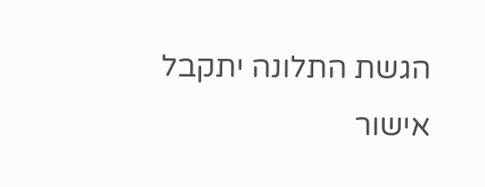הגשת התלונה יתקבל אישור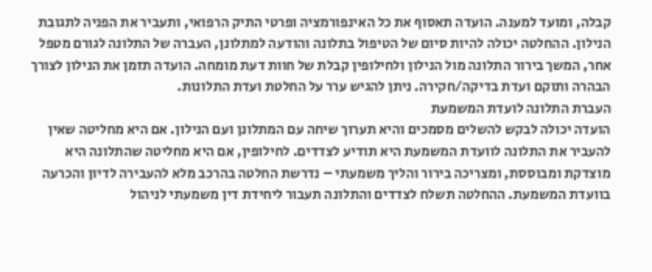קבלה, ומועד למענה. הועדה תאסוף את כל האינפורמציה ופרטי התיק הרפואי, ותעביר את הפניה לתגובת הנילון. ההחלטה יכולה להיות סיום של הטיפול בתלונה והודעה למתלונן, העברה של התלונה לגורם מטפל אחר, המשך בירור התלונה מול הנילון ולחילופין קבלת של חוות דעת מומחה. הועדה תזמן את הנילון לצורך הבהרה ותוקם ועדת בדיקה/חקירה. ניתן להגיש ערר על החלטת ועדת התלונות.
העברת התלונה לועדת המשמעת
הועדה יכולה לבקש להשלים מסמכים והיא תערוך שיחה עם המתלונן ועם הנילון. אם היא מחליטה שאין להעביר את התלונה לוועדת המשמעת היא תודיע לצדדים. לחילופין, אם היא מחליטה שהתלונה היא מוצדקת ומבוססת, ומצריכה בירור והליך משמעתי – נדרשת החלטה בהרכב מלא להעבירה לדיון והכרעה בוועדת המשמעת. ההחלטה תשלח לצדדים והתלונה תעבור ליחידת דין משמעתי לניהול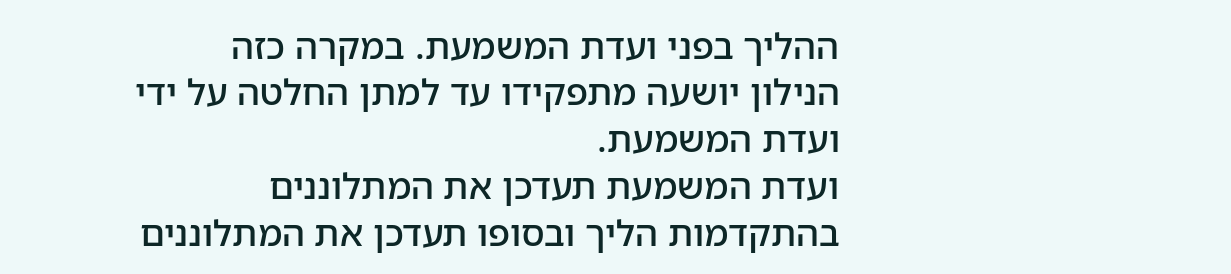ההליך בפני ועדת המשמעת. במקרה כזה הנילון יושעה מתפקידו עד למתן החלטה על ידי ועדת המשמעת.
ועדת המשמעת תעדכן את המתלוננים בהתקדמות הליך ובסופו תעדכן את המתלוננים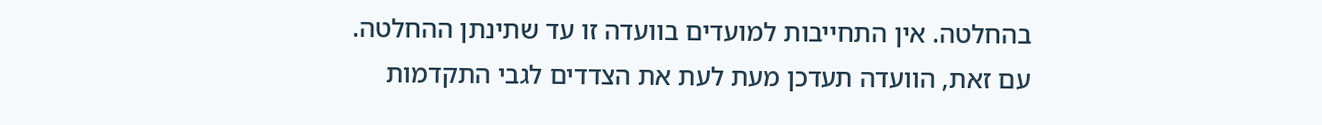בהחלטה. אין התחייבות למועדים בוועדה זו עד שתינתן ההחלטה. עם זאת, הוועדה תעדכן מעת לעת את הצדדים לגבי התקדמות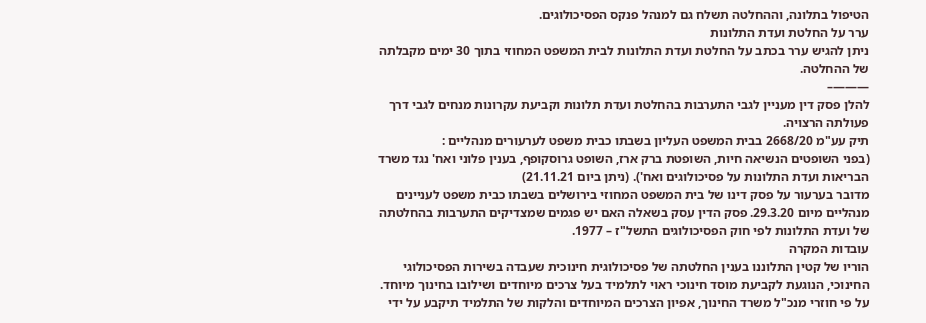הטיפול בתלונה, וההחלטה תשלח גם למנהל פנקס הפסיכולוגים.
ערר על החלטת ועדת התלונות
ניתן להגיש ערר בכתב על החלטת ועדת התלונות לבית המשפט המחוזי בתוך 30 ימים מקבלתה של ההחלטה.
———–
להלן פסק דין מעניין לגבי התערבות בהחלטת ועדת תלונות וקביעת עקרונות מנחים לגבי דרך פעולתה הרצויה.
תיק עע"מ 2668/20 בבית המשפט העליון בשבתו כבית משפט לערעורים מנהליים :
(בפני השופטים הנשיאה חיות, השופטת ברק ארז, השופט גרוסקופף, בענין פלוני ואח' נגד משרד הבריאות ועדת התלונות על פסיכולוגים ואח'). (ניתן ביום 21.11.21)
מדובר בערעור על פסק דינו של בית המשפט המחוזי בירושלים בשבתו כבית משפט לעניינים מנהליים מיום 29.3.20. פסק הדין עסק בשאלה האם יש פגמים שמצדיקים התערבות בהחלטתה של ועדת התלונות לפי חוק הפסיכולוגים התשל"ז – 1977.
עובדות המקרה
הוריו של קטין התלוננו בענין החלטתה של פסיכולוגית חינוכית שעבדה בשירות הפסיכולוגי החינוכי, הנוגעת לקביעת מוסד חינוכי ראוי לתלמיד בעל צרכים מיוחדים ושילובו בחינוך מיוחד.
על פי חוזרי מנכ"ל משרד החינוך, אפיון הצרכים המיוחדים והלקות של התלמיד תיקבע על ידי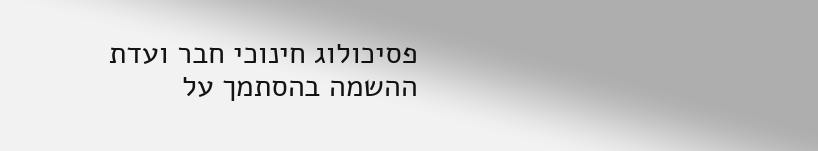פסיכולוג חינוכי חבר ועדת ההשמה בהסתמך על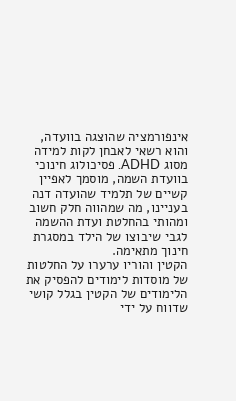אינפורמציה שהוצגה בוועדה, והוא רשאי לאבחן לקות למידה מסוג ADHD. פסיכולוג חינוכי בוועדת השמה, מוסמך לאפיין קשיים של תלמיד שהועדה דנה בעניינו, מה שמהווה חלק חשוב ומהותי בהחלטת ועדת ההשמה לגבי שיבוצו של הילד במסגרת חינוך מתאימה.
הקטין והוריו ערערו על החלטות של מוסדות לימודים להפסיק את הלימודים של הקטין בגלל קושי שדווח על ידי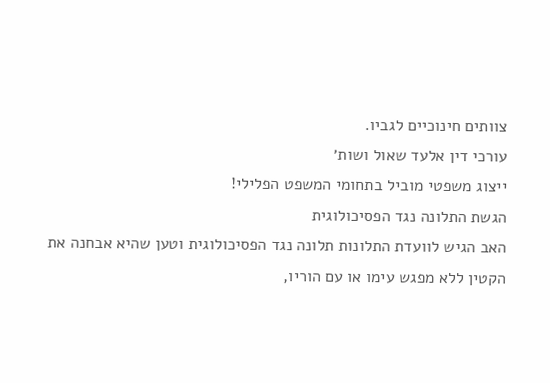צוותים חינוכיים לגביו.
עורכי דין אלעד שאול ושות׳
ייצוג משפטי מוביל בתחומי המשפט הפלילי!
הגשת התלונה נגד הפסיכולוגית
האב הגיש לוועדת התלונות תלונה נגד הפסיכולוגית וטען שהיא אבחנה את הקטין ללא מפגש עימו או עם הוריו,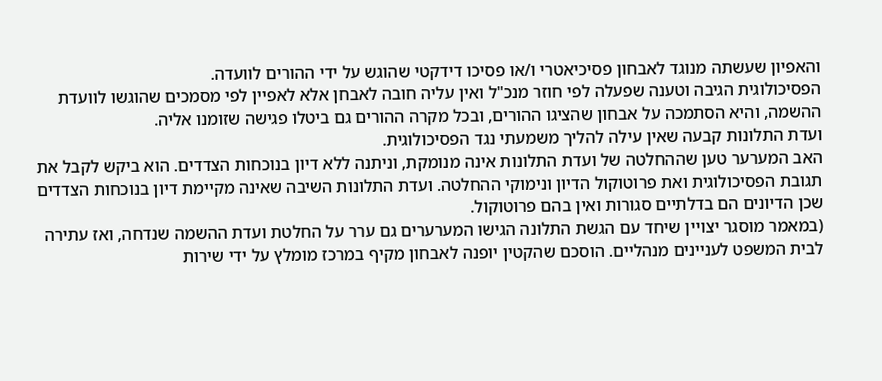והאפיון שעשתה מנוגד לאבחון פסיכיאטרי ו/או פסיכו דידקטי שהוגש על ידי ההורים לוועדה.
הפסיכולוגית הגיבה וטענה שפעלה לפי חוזר מנכ"ל ואין עליה חובה לאבחן אלא לאפיין לפי מסמכים שהוגשו לוועדת ההשמה, והיא הסתמכה על אבחון שהציגו ההורים, ובכל מקרה ההורים גם ביטלו פגישה שזומנו אליה.
ועדת התלונות קבעה שאין עילה להליך משמעתי נגד הפסיכולוגית.
האב המערער טען שההחלטה של ועדת התלונות אינה מנומקת, וניתנה ללא דיון בנוכחות הצדדים. הוא ביקש לקבל את תגובת הפסיכולוגית ואת פרוטוקול הדיון ונימוקי ההחלטה. ועדת התלונות השיבה שאינה מקיימת דיון בנוכחות הצדדים שכן הדיונים הם בדלתיים סגורות ואין בהם פרוטוקול.
(במאמר מוסגר יצויין שיחד עם הגשת התלונה הגישו המערערים גם ערר על החלטת ועדת ההשמה שנדחה, ואז עתירה לבית המשפט לעניינים מנהליים. הוסכם שהקטין יופנה לאבחון מקיף במרכז מומלץ על ידי שירות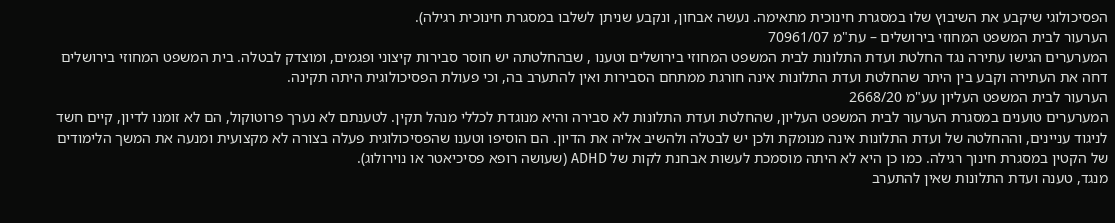הפסיכולוגי שיקבע את השיבוץ שלו במסגרת חינוכית מתאימה. נעשה אבחון, ונקבע שניתן לשלבו במסגרת חינוכית רגילה).
הערעור לבית המשפט המחוזי בירושלים – עת"מ 70961/07
המערערים הגישו עתירה נגד החלטת ועדת התלונות לבית המשפט המחוזי בירושלים וטענו , שבהחלטתה יש חוסר סבירות קיצוני ופגמים, ומוצדק לבטלה. בית המשפט המחוזי בירושלים דחה את העתירה וקבע בין היתר שהחלטת ועדת התלונות אינה חורגת ממתחם הסבירות ואין להתערב בה, וכי פעולת הפסיכולוגית היתה תקינה.
הערעור לבית המשפט העליון עע"מ 2668/20
המערערים טוענים במסגרת הערעור לבית המשפט העליון, שהחלטת ועדת התלונות לא סבירה והיא מנוגדת לכללי מנהל תקין. לטענתם לא נערך פרוטוקול, הם לא זומנו לדיון, קיים חשד לניגוד עניינים, וההחלטה של ועדת התלונות אינה מנומקת ולכן יש לבטלה ולהשיב אליה את הדיון. הם הוסיפו וטענו שהפסיכולוגית פעלה בצורה לא מקצועית ומנעה את המשך הלימודים של הקטין במסגרת חינוך רגילה. כמו כן היא לא היתה מוסמכת לעשות אבחנת לקות של ADHD (שעושה רופא פסיכיאטר או נוירולוג).
מנגד, טענה ועדת התלונות שאין להתערב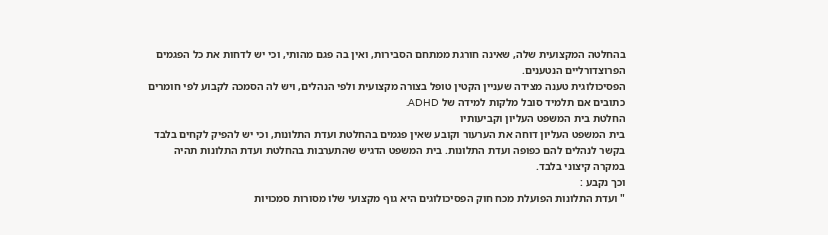בהחלטה המקצועית שלה, שאינה חורגת ממתחם הסבירות, ואין בה פגם מהותי, וכי יש לדחות את כל הפגמים הפרוצדורליים הנטענים.
הפסיכולוגית טענה מצידה שעניין הקטין טופל בצורה מקצועית ולפי הנהלים, ויש לה הסמכה לקבוע לפי חומרים כתובים אם תלמיד סובל מלקות למידה של ADHD.
החלטת בית המשפט העליון וקביעותיו
בית המשפט העליון דוחה את הערעור וקובע שאין פגמים בהחלטת ועדת התלונות, וכי יש להפיק לקחים בלבד בקשר לנהלים להם כפופה ועדת התלונות. בית המשפט הדגיש שהתערבות בהחלטת ועדת התלונות תהיה במקרה קיצוני בלבד.
וכך נקבע :
" ועדת התלונות הפועלת מכח חוק הפסיכולוגים היא גוף מקצועי שלו מסורות סמכויות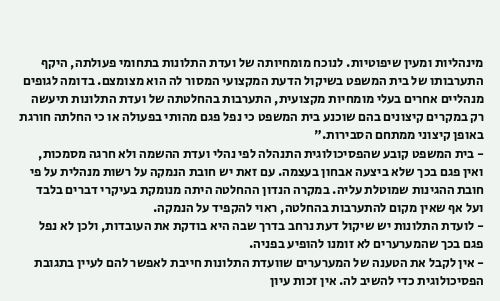מינהליות ומעין שיפוטיות. לנוכח מומחיותה של ועדת התלונות בתחומי פעולתה, היקף התערבותו של בית המשפט בשיקול הדעת המקצועי המסור לה הוא מצומצם. בדומה לגופים מנהליים אחרים בעלי מומחיות מקצועית, התערבות בהחלטתה של ועדת התלונות תיעשה רק במקרים קיצונים בהם שוכנע בית המשפט כי נפל פגם מהותי בפעולה או כי החלתה חורגת באופן קיצוני ממתחם הסבירות."
- בית המשפט קובע שהפסיכולוגית התנהלה לפי נהלי ועדת ההשמה ולא חרגה מסמכות, ואין פגם בכך שלא ביצעה אבחון בעצמה. עם זאת יש חובת הנמקה על רשות מנהלית על פי חובת ההגינות שמוטלת עליה. במקרה הנדון ההחלטה היתה מנומקת בעיקרי דברים בלבד ועל אף שאין מקום להתערבות בהחלטה, ראוי להקפיד על הנמקה.
- לועדת התלונות יש שיקול דעת נרחב בדרך שבה היא בודקת את העובדות, ולכן לא נפל פגם בכך שהמערערים לא זומנו להופיע בפניה.
- אין לקבל את הטענה של המערערים שוועדת התלונות חייבת לאפשר להם לעיין בתגובת הפסיכולוגית כדי להשיב לה. אין זכות עיון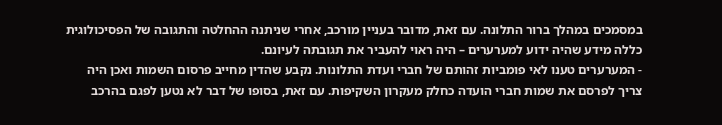במסמכים במהלך ברור התלונה. עם זאת, מדובר בעניין מורכב, אחרי שניתנה ההחלטה והתגובה של הפסיכולוגית כללה מידע שהיה ידוע למערערים – היה ראוי להעביר את תגובתה לעיונם.
- המערערים טענו לאי פומביות זהותם של חברי ועדת התלונות. נקבע שהדין מחייב פרסום השמות ואכן היה צריך לפרסם את שמות חברי הועדה כחלק מעקרון השקיפות. עם זאת, בסופו של דבר לא נטען לפגם בהרכב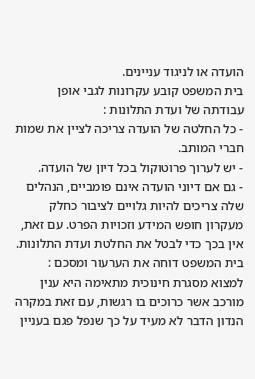הועדה או לניגוד עניינים.
בית המשפט קובע עקרונות לגבי אופן עבודתה של ועדת התלונות :
- כל החלטה של הועדה צריכה לציין את שמות חברי המותב.
- יש לערוך פרוטוקול בכל דיון של הועדה.
- גם אם דיוני הועדה אינם פומביים, הנהלים שלה צריכים להיות גלויים לציבור כחלק מעקרון חופש המידע וזכויות הפרט. עם זאת, אין בכך כדי לבטל את החלטת ועדת התלונות.
בית המשפט דוחה את הערעור ומסכם :
למצוא מסגרת חינוכית מתאימה היא ענין מורכב אשר כרוכים בו רגשות, עם זאת במקרה הנדון הדבר לא מעיד על כך שנפל פגם בעניין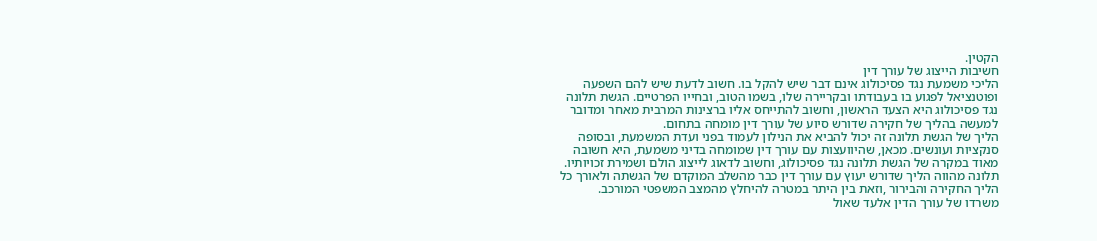הקטין.
חשיבות הייצוג של עורך דין
הליכי משמעת נגד פסיכולוג אינם דבר שיש להקל בו. חשוב לדעת שיש להם השפעה ופוטנציאל לפגוע בו בעבודתו ובקריירה שלו, בשמו הטוב, ובחייו הפרטיים. הגשת תלונה נגד פסיכולוג היא הצעד הראשון, וחשוב להתייחס אליו ברצינות המרבית מאחר ומדובר למעשה בהליך של חקירה שדורש סיוע של עורך דין מומחה בתחום.
הליך של הגשת תלונה זה יכול להביא את הנילון לעמוד בפני ועדת המשמעת, ובסופה סנקציות ועונשים. מכאן, שהיוועצות עם עורך דין שמומחה בדיני משמעת, היא חשובה מאוד במקרה של הגשת תלונה נגד פסיכולוג, וחשוב לדאוג לייצוג הולם ושמירת זכויותיו. תלונה מהווה הליך שדורש יעוץ עם עורך דין כבר מהשלב המוקדם של הגשתה ולאורך כל הליך החקירה והבירור ,וזאת בין היתר במטרה להיחלץ מהמצב המשפטי המורכב.
משרדו של עורך הדין אלעד שאול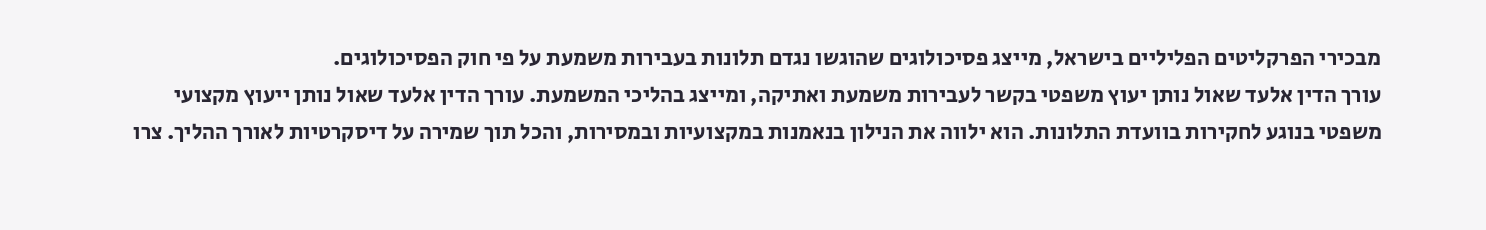מבכירי הפרקליטים הפליליים בישראל, מייצג פסיכולוגים שהוגשו נגדם תלונות בעבירות משמעת על פי חוק הפסיכולוגים.
עורך הדין אלעד שאול נותן יעוץ משפטי בקשר לעבירות משמעת ואתיקה, ומייצג בהליכי המשמעת. עורך הדין אלעד שאול נותן ייעוץ מקצועי משפטי בנוגע לחקירות בוועדת התלונות. הוא ילווה את הנילון בנאמנות במקצועיות ובמסירות, והכל תוך שמירה על דיסקרטיות לאורך ההליך. צרו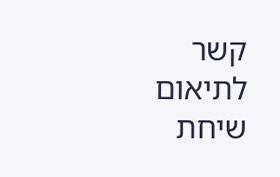קשר לתיאום שיחת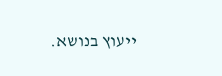ייעוץ בנושא.